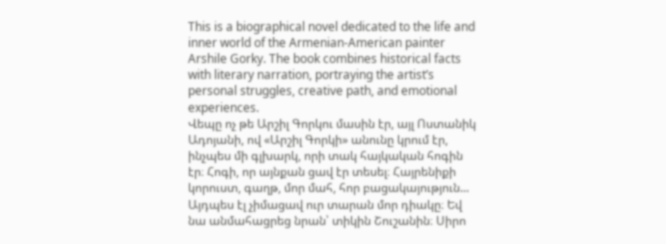This is a biographical novel dedicated to the life and inner world of the Armenian-American painter Arshile Gorky. The book combines historical facts with literary narration, portraying the artist’s personal struggles, creative path, and emotional experiences.
Վեպը ոչ թե Արշիլ Գորկու մասին էր, այլ Ոստանիկ Ադոյանի, ով «Արշիլ Գորկի» անունը կրում էր, ինչպես մի գլխարկ, որի տակ հայկական հոգին էր։ Հոգի, որ այնքան ցավ էր տեսել։ Հայրենիքի կորուստ, գաղթ, մոր մահ, հոր բացակայություն... Այդպես էլ չիմացավ ուր տարան մոր դիակը։ Եվ նա անմահացրեց նրան՝ տիկին Շուշանին։ Սիրո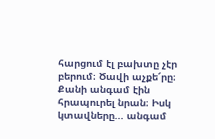հարցում էլ բախտը չէր բերում։ Ծավի աչքե՜րը։ Քանի անգամ էին հրապուրել նրան։ Իսկ կտավները... անգամ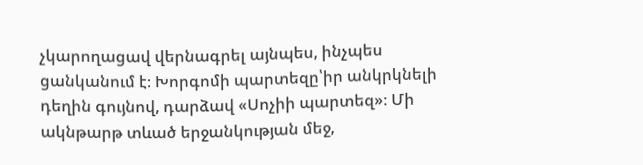չկարողացավ վերնագրել այնպես, ինչպես ցանկանում է։ Խորգոմի պարտեզը՝իր անկրկնելի դեղին գույնով, դարձավ «Սոչիի պարտեզ»։ Մի ակնթարթ տևած երջանկության մեջ,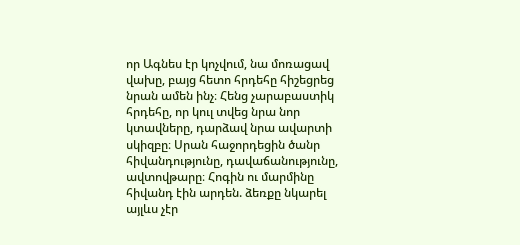որ Ագնես էր կոչվում, նա մոռացավ վախը, բայց հետո հրդեհը հիշեցրեց նրան ամեն ինչ։ Հենց չարաբաստիկ հրդեհը, որ կուլ տվեց նրա նոր կտավները, դարձավ նրա ավարտի սկիզբը։ Սրան հաջորդեցին ծանր հիվանդությունը, դավաճանությունը, ավտովթարը։ Հոգին ու մարմինը հիվանդ էին արդեն. ձեռքը նկարել այլևս չէր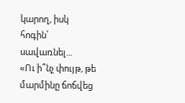կարող, իսկ հոգին՝ սավառնել...
«Ու ի՞նչ փույթ, թե մարմինը ճոճվեց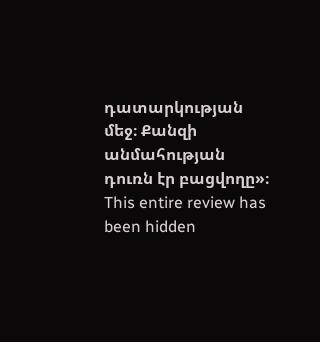դատարկության մեջ։ Քանզի անմահության դուռն էր բացվողը»։
This entire review has been hidden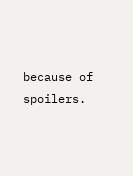because of spoilers.